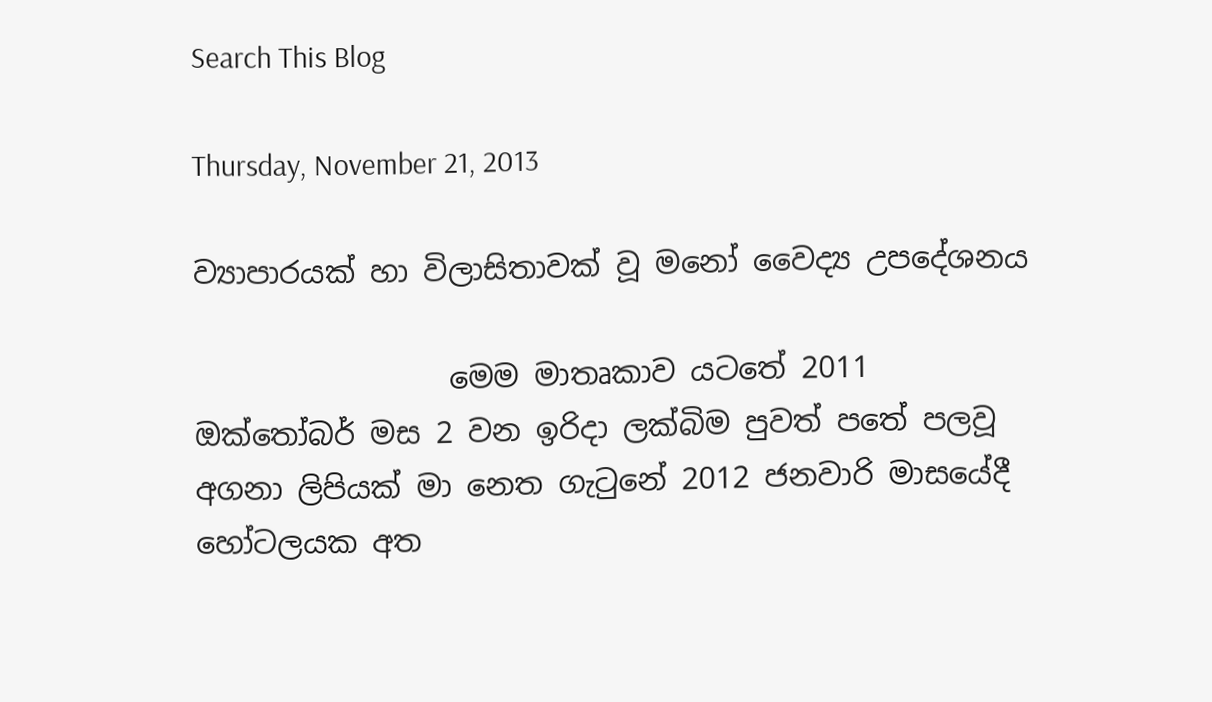Search This Blog

Thursday, November 21, 2013

ව්‍යාපාරයක් හා විලාසිතාවක් වූ මනෝ වෛද්‍ය උපදේශනය

                 මෙම මාතෘකාව යටතේ 2011 ඔක්තෝබර් මස 2 වන ඉරිදා ලක්බිම පුවත් පතේ පලවූ අගනා ලිපියක් මා නෙත ගැටුනේ 2012 ජනවාරි මාසයේදී හෝටලයක අත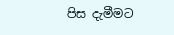පිස දැමීමට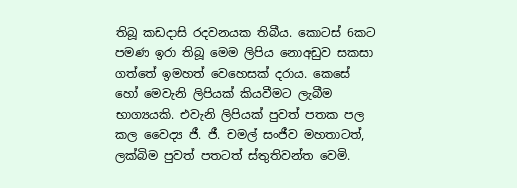තිබූ කඩදාසි රදවනයක තිබීය. කොටස් 6කට පමණ ඉරා තිබූ මෙම ලිපිය නොඅඩුව සකසා ගත්තේ ඉමහත් වෙහෙසක් දරාය. කෙසේ හෝ මෙවැනි ලිපියක් කියවීමට ලැබීම භාග්‍යයකි. එවැනි ලිපියක් පුවත් පතක පල කල වෛද්‍ය ජී. ජී. චමල් සංජීව මහතාටත්, ලක්බිම පුවත් පතටත් ස්තුතිවන්ත වෙමි.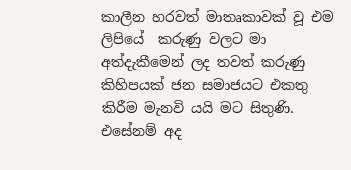කාලීන හරවත් මාතෘකාවක් වූ එම ලිපියේ  කරුණු වලට මා අත්දැකීමෙන් ලද තවත් කරුණු කිහිපයක් ජන සමාජයට එකතු කිරීම මැනවි යයි මට සිතුණි. එසේනම් අද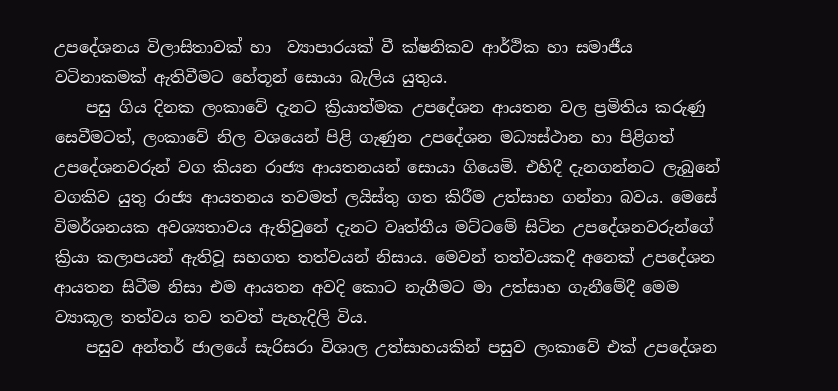උපදේශනය විලාසිතාවක් හා  ව්‍යාපාරයක් වී ක්ෂනිකව ආර්ථික හා සමාජීය වටිනාකමක් ඇතිවීමට හේතූන් සොයා බැලිය යුතුය.
    පසු ගිය දිනක ලංකාවේ දැනට ක්‍රියාත්මක උපදේශන ආයතන වල ප්‍රමිතිය කරුණු සෙවීමටත්, ලංකාවේ නිල වශයෙන් පිළි ගැණුන උපදේශන මධ්‍යස්ථාන හා පිළිගත් උපදේශනවරුන් වග කියන රාජ්‍ය ආයතනයන් සොයා ගියෙමි. එහිදී දැනගන්නට ලැබුනේ වගකිව යුතු රාජ්‍ය ආයතනය තවමත් ලයිස්තු ගත කිරීම උත්සාහ ගන්නා බවය. මෙසේ විමර්ශනයක අවශ්‍යතාවය ඇතිවුනේ දැනට වෘත්තීය මට්ටමේ සිටින උපදේශනවරුන්ගේ ක්‍රියා කලාපයන් ඇතිවූ සහගත තත්වයන් නිසාය. මෙවන් තත්වයකදී අනෙක් උපදේශන ආයතන සිටීම නිසා එම ආයතන අවදි කොට නැගීමට මා උත්සාහ ගැනීමේදී මෙම ව්‍යාකූල තත්වය තව තවත් පැහැදිලි විය.
    පසුව අන්තර් ජාලයේ සැරිසරා විශාල උත්සාහයකින් පසුව ලංකාවේ එක් උපදේශන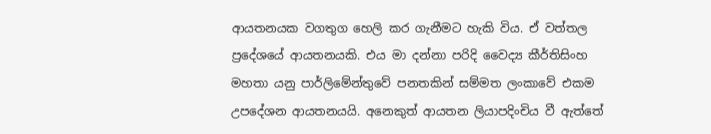ආයතනයක වගතුග හෙලි කර ගැනීමට හැකි විය. ඒ වත්තල ප්‍රදේශයේ ආයතනයකි. එය මා දන්නා පරිදි වෛද්‍ය කීර්තිසිංහ මහතා යනු පාර්ලිමේන්තුවේ පනතකින් සම්මත ලංකාවේ එකම උපදේශන ආයතනයයි. අනෙකුත් ආයතන ලියාපදිංචිය වී ඇත්තේ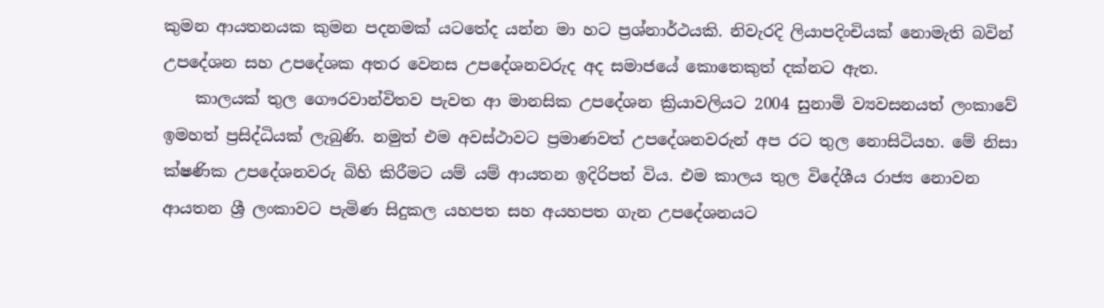කුමන ආයතනයක කුමන පදනමක් යටතේද යන්න මා හට ප්‍රශ්නාර්ථයකි. නිවැරදි ලියාපදිංචියක් නොමැති බවින් උපදේශන සහ උපදේශක අතර වෙනස උපදේශනවරුද අද සමාජයේ කොතෙකුත් දක්නට ඇත.
    කාලයක් තුල ගෞරවාන්විතව පැවත ආ මානසික උපදේශන ක්‍රියාවලියට 2004 සුනාමි ව්‍යවසනයත් ලංකාවේ ඉමහත් ප්‍රසිද්ධියක් ලැබුණි. නමුත් එම අවස්ථාවට ප්‍රමාණවත් උපදේශනවරුන් අප රට තුල නොසිටියහ. මේ නිසා ක්ෂණික උපදේශනවරු බිහි කිරීමට යම් යම් ආයතන ඉදිරිපත් විය. එම කාලය තුල විදේශීය රාජ්‍ය නොවන ආයතන ශ්‍රී ලංකාවට පැමිණ සිදුකල යහපත සහ අයහපත ගැන උපදේශනයට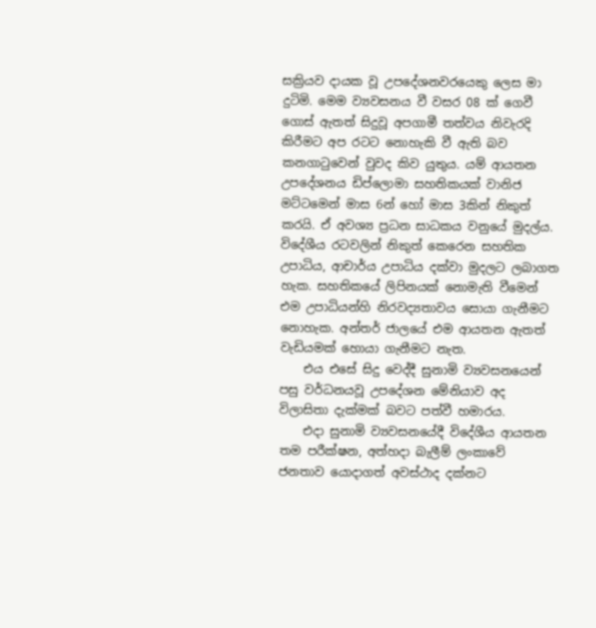සක්‍රියව දායක වූ උපදේශනවරයෙකු ලෙස මා දුටිමි. මෙම ව්‍යවසනය වී වසර 08 ක් ගෙවී ගොස් ඇතත් සිදුවූ අපගාමී තත්වය නිවැරදි කිරීමට අප රටට නොහැකි වී ඇති බව කනගාටුවෙන් වුවද කිව යුතුය. යම් ආයතන උපදේශනය ඩිප්ලොමා සහතිකයක් වානිජ මට්ටමෙන් මාස 6න් හෝ මාස 3කින් නිකුත් කරයි. ඒ අවශ්‍ය ප්‍රධන සාධකය වනුයේ මුදල්ය. විදේශීය රටවලින් නිකුත් කෙරෙන සහතික උපාධිය, ආචාර්ය උපාධිය දක්වා මුදලට ලබාගත හැක. සහතිකයේ ලිපිනයක් නොමැති වීමෙන් එම උපාධියන්හි නිරවද්‍යතාවය සොයා ගැනීමට නොහැක. අන්තර් ජාලයේ එම ආයතන ඇතත් වැඩියමක් හොයා ගැනීමට නැත.
    එය එසේ සිදු වෙද්දී සුනාමි ව්‍යවසනයෙන් පසු වර්ධනයවූ උපදේශන මේනියාව අද විලාසිතා දැක්මක් බවට පත්වී හමාරය.
    එදා සුනාමි ව්‍යවසනයේදී විදේශීය ආයතන තම පරීක්ෂන, අත්හදා බැලීම් ලංකාවේ ජනතාව යොදාගත් අවස්ථාද දක්නට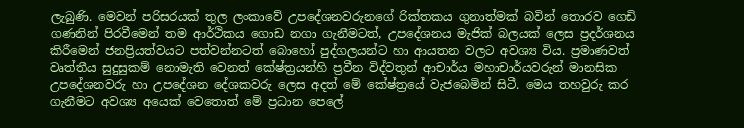ලැබුණි. මෙවන් පරිසරයක් තුල ලංකාවේ උපදේශනවරුනගේ රික්තකය ගුනාත්මක් බවින් තොරව ගෙඩි ගණනින් පිරවීමෙන් තම ආර්ථිකය ගොඩ නගා ගැනීමටත්, උපදේශනය මැජික් බලයක් ලෙස ප්‍රදර්ශනය කිරීමෙන් ජනප්‍රියත්වයට පත්වන්නටත් බොහෝ පුද්ගලයන්ට හා ආයතන වලට අවශ්‍ය විය. ප්‍රමාණවත් වෘත්තීය සුදුසුකම් නොමැති වෙනත් කේෂ්ත්‍රයන්හි ප්‍රවීන විද්වතුන් ආචාර්ය මහාචාර්යවරුන් මානසික උපදේශනවරු හා උපදේශන දේශකවරු ලෙස අදත් මේ කේෂ්ත්‍රයේ වැජබෙමින් සිටී. මෙය තහවුරු කර ගැනීමට අවශ්‍ය අයෙක් වෙතොත් මේ ප්‍රධාන පෙලේ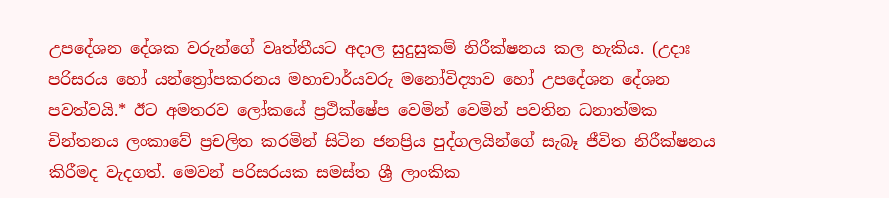උපදේශන දේශක වරුන්ගේ වෘත්තීයට අදාල සුදුසුකම් නිරීක්ෂනය කල හැකිය. (උදාඃ පරිසරය හෝ යන්ත්‍රෝපකරනය මහාචාර්යවරු මනෝවිද්‍යාව හෝ උපදේශන දේශන පවත්වයි.* ඊට අමතරව ලෝකයේ ප්‍රථික්ෂේප වෙමින් වෙමින් පවතින ධනාත්මක චින්තනය ලංකාවේ ප්‍රචලිත කරමින් සිටින ජනප්‍රිය පුද්ගලයින්ගේ සැබෑ ජීවිත නිරීක්ෂනය කිරීමද වැදගත්. මෙවන් පරිසරයක සමස්ත ශ්‍රී ලාංකික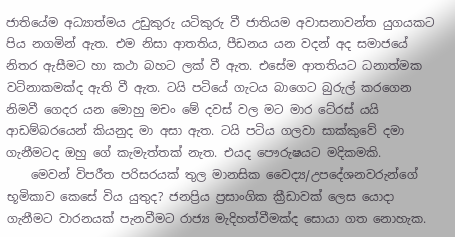ජාතියේම අධ්‍යාත්මය උඩුකුරු යටිකුරු වී ජාතියම අවාසනාවන්ත යුගයකට පිය නගමින් ඇත. එම නිසා ආතතිය, පීඩනය යන වදන් අද සමාජයේ නිතර ඇසීමට හා කථා බහට ලක් වී ඇත. එසේම ආතතියට ධනාත්මක වටිනාකමක්ද ඇති වී ඇත. ටයි පටියේ ගැටය බාගෙට බුරුල් කරගෙන      නිමවී ගෙදර යන මොහු මචං මේ දවස් වල මට මාර ටේ‍රස් යයි ආඩම්බරයෙන් කියනුද මා අසා ඇත. ටයි පටිය ගලවා සාක්කුවේ දමා ගැනීමටද ඔහු ගේ කැමැත්තක් නැත. එයද පෞරුෂයට මදිකමකි.
    මෙවන් විපරීත පරිසරයක් තුල මානසික වෛද්‍ය/උපදේශනවරුන්ගේ භූමිකාව කෙසේ විය යුතුද? ජනප්‍රිය ප්‍රසාංගික ක්‍රීඩාවක් ලෙස යොදා ගැනීමට වාරනයක් පැනවීමට රාජ්‍ය මැදිහත්වීමක්ද සොයා ගත නොහැක.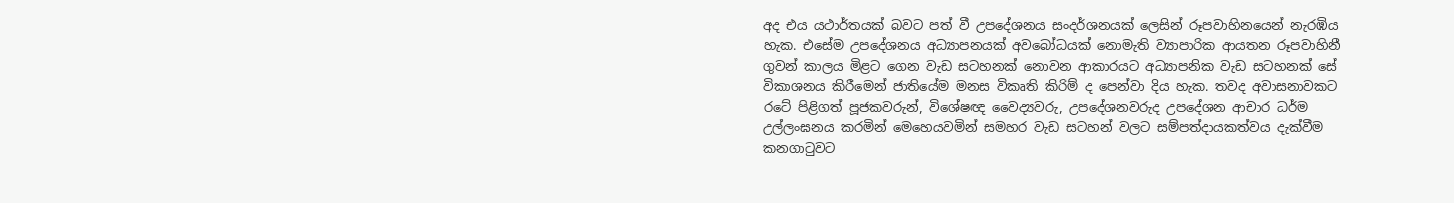අද එය යථාර්තයක් බවට පත් වී උපදේශනය සංදර්ශනයක් ලෙසින් රූපවාහිනයෙන් නැරඹිය හැක. එසේම උපදේශනය අධ්‍යාපනයක් අවබෝධයක් නොමැති ව්‍යාපාරික ආයතන රූපවාහිනී ගුවන් කාලය මිළට ගෙන වැඩ සටහනක් නොවන ආකාරයට අධ්‍යාපනික වැඩ සටහනක් සේ විකාශනය කිරීමෙන් ජාතියේම මනස විකෘති කිරිම් ද පෙන්වා දිය හැක. තවද අවාසනාවකට රටේ පිළිගත් පූජකවරුන්, විශේෂඥ වෛද්‍යවරු, උපදේශනවරුද උපදේශන ආචාර ධර්ම උල්ලංඝනය කරමින් මෙහෙයවමින් සමහර වැඩ සටහන් වලට සම්පත්දායකත්වය දැක්වීම කනගාටුවට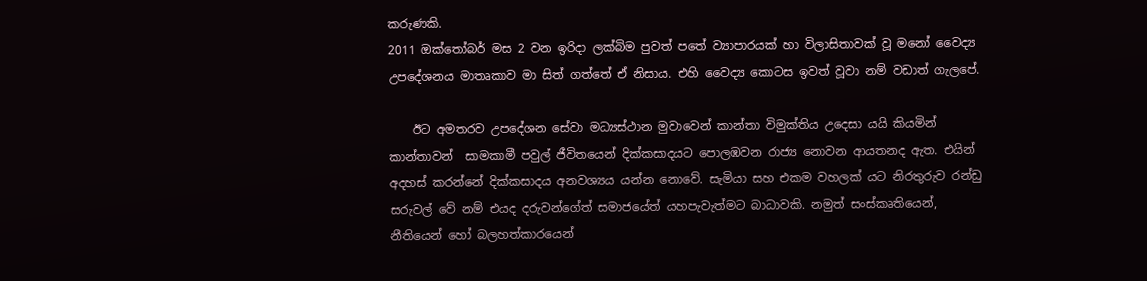කරුණකි.
2011 ඔක්තෝබර් මස 2 වන ඉරිදා ලක්බිම පුවත් පතේ ව්‍යාපාරයක් හා විලාසිතාවක් වූ මනෝ වෛද්‍ය උපදේශනය මාතෘකාව මා සිත් ගත්තේ ඒ නිසාය. එහි වෛද්‍ය කොටස ඉවත් වූවා නම් වඩාත් ගැලපේ.

    ඊට අමතරව උපදේශන සේවා මධ්‍යස්ථාන මුවාවෙන් කාන්තා විමුක්තිය උදෙසා යයි කියමින් කාන්තාවන්  සාමකාමී පවුල් ජීවිතයෙන් දික්කසාදයට පොලඹවන රාජ්‍ය නොවන ආයතනද ඇත. එයින් අදහස් කරන්නේ දික්කසාදය අනවශ්‍යය යන්න නොවේ. සැමියා සහ එකම වහලක් යට නිරතුරුව රන්ඩු සරුවල් වේ නම් එයද දරුවන්ගේත් සමාජයේත් යහපැවැත්මට බාධාවකි. නමුත් සංස්කෘතියෙන්, නීතියෙන් හෝ බලහත්කාරයෙන්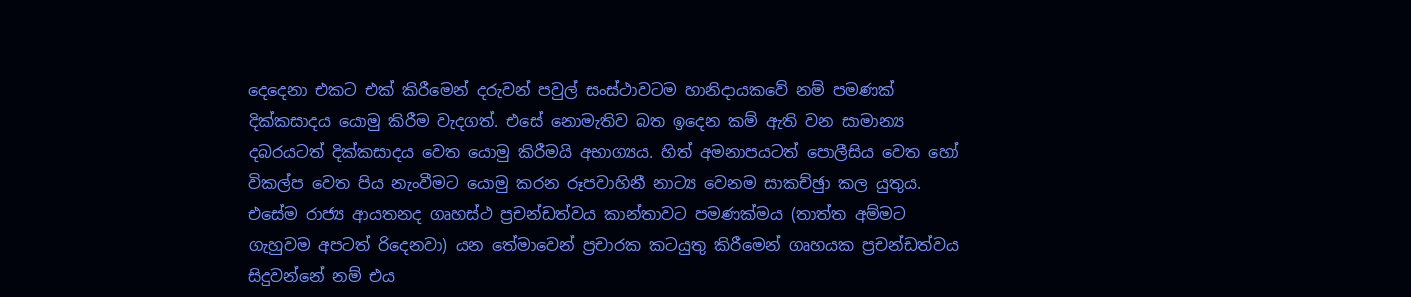දෙදෙනා එකට එක් කිරීමෙන් දරුවන් පවුල් සංස්ථාවටම හානිදායකවේ නම් පමණක් දික්කසාදය යොමු කිරීම වැදගත්. එසේ නොමැතිව බත ඉදෙන කම් ඇති වන සාමාන්‍ය දබරයටත් දික්කසාදය වෙත යොමු කිරීමයි අභාග්‍යය. හිත් අමනාපයටත් පොලීසිය වෙත හෝ විකල්ප වෙත පිය නැංවීමට යොමු කරන රූපවාහිනී නාට්‍ය වෙනම සාකච්ඡුා කල යුතුය.
එසේම රාජ්‍ය ආයතනද ගෘහස්ථ ප්‍රචන්ඩත්වය කාන්තාවට පමණක්මය (තාත්ත අම්මට ගැහුවම අපටත් රිදෙනවා) යන තේමාවෙන් ප්‍රචාරක කටයුතු කිරීමෙන් ගෘහයක ප්‍රචන්ඩත්වය සිදුවන්නේ නම් එය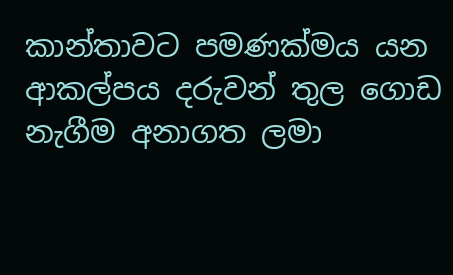කාන්තාවට පමණක්මය යන ආකල්පය දරුවන් තුල ගොඩ නැගීම අනාගත ලමා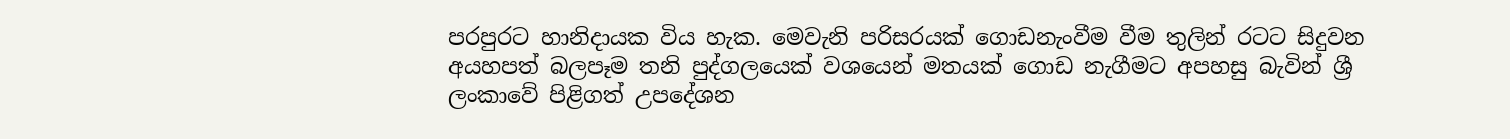පරපුරට හානිදායක විය හැක. මෙවැනි පරිසරයක් ගොඩනැංවීම වීම තුලින් රටට සිදුවන අයහපත් බලපෑම තනි පුද්ගලයෙක් වශයෙන් මතයක් ගොඩ නැගීමට අපහසු බැවින් ශ්‍රී ලංකාවේ පිළිගත් උපදේශන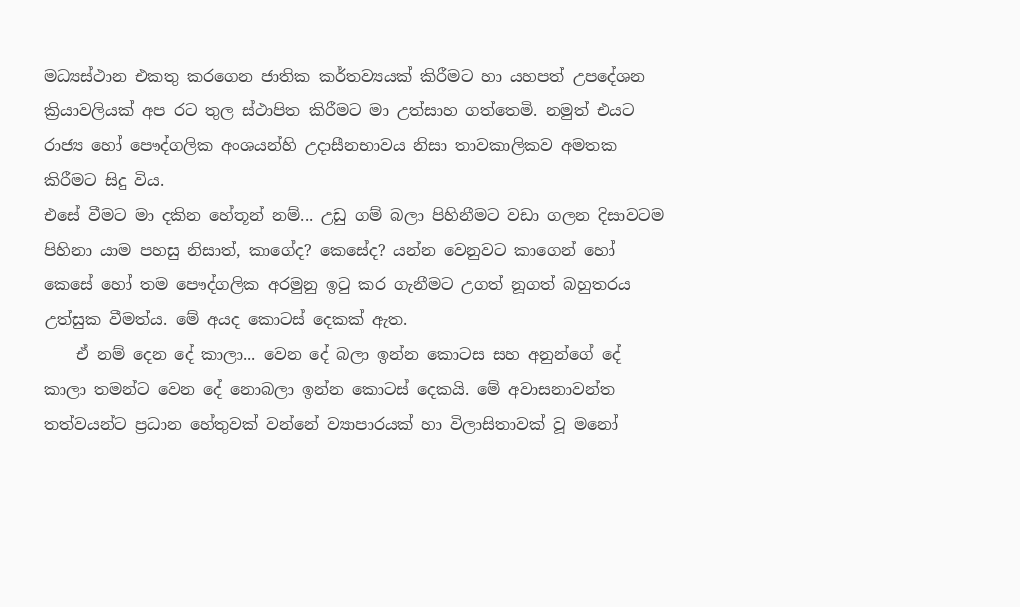මධ්‍යස්ථාන එකතු කරගෙන ජාතික කර්තව්‍යයක් කිරීමට හා යහපත් උපදේශන ක්‍රියාවලියක් අප රට තුල ස්ථාපිත කිරීමට මා උත්සාහ ගත්තෙමි. නමුත් එයට රාජ්‍ය හෝ පෞද්ගලික අංශයන්හි උදාසීනභාවය නිසා තාවකාලිකව අමතක කිරීමට සිදු විය.
එසේ වීමට මා දකින හේතූන් නම්... උඩු ගම් බලා පිහිනීමට වඩා ගලන දිසාවටම පිහිනා යාම පහසු නිසාත්, කාගේද? කෙසේද? යන්න වෙනුවට කාගෙන් හෝ කෙසේ හෝ තම පෞද්ගලික අරමුනු ඉටු කර ගැනීමට උගත් නූගත් බහුතරය උත්සුක වීමත්ය. මේ අයද කොටස් දෙකක් ඇත.
    ඒ නම් දෙන දේ කාලා... වෙන දේ බලා ඉන්න කොටස සහ අනුන්ගේ දේ කාලා තමන්ට වෙන දේ නොබලා ඉන්න කොටස් දෙකයි. මේ අවාසනාවන්ත තත්වයන්ට ප්‍රධාන හේතුවක් වන්නේ ව්‍යාපාරයක් හා විලාසිතාවක් වූ මනෝ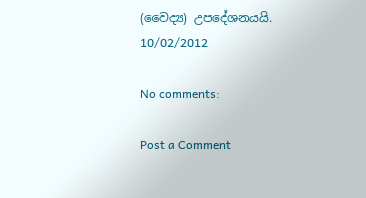(වෛද්‍ය) උපදේශනයයි.                               10/02/2012

No comments:

Post a Comment